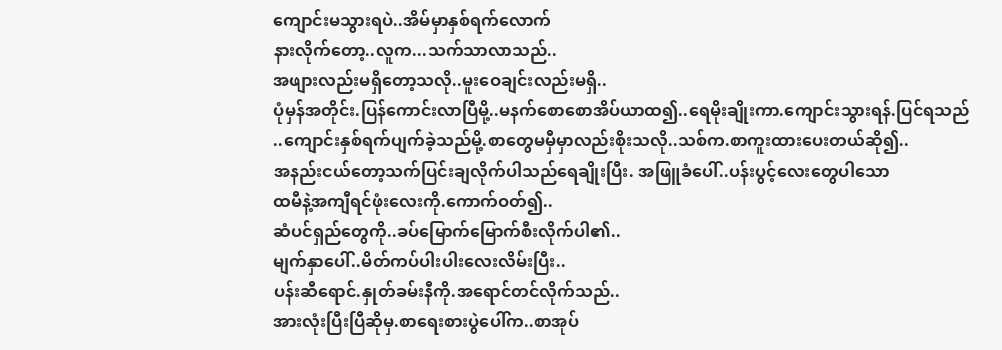ကျောင်းမသွားရပဲ..အိမ်မှာနှစ်ရက်လောက်
နားလိုက်တော့..လူက...သက်သာလာသည်..
အဖျားလည်းမရှိတော့သလို..မူးဝေချင်းလည်းမရှိ..
ပုံမှန်အတိုင်း.ပြန်ကောင်းလာပြီမို့..မနက်စောစောအိပ်ယာထ၍..ရေမိုးချိုးကာ.ကျောင်းသွားရန်.ပြင်ရသည်
..ကျောင်းနှစ်ရက်ပျက်ခဲ့သည်မို့.စာတွေမမှီမှာလည်းစိုးသလို..သစ်က.စာကူးထားပေးတယ်ဆို၍..
အနည်းငယ်တော့သက်ပြင်းချလိုက်ပါသည်ရေချိုးပြီး. အဖြူခံပေါ်..ပန်းပွင့်လေးတွေပါသော
ထမီနဲ့အကျီရင်ဖုံးလေးကို.ကောက်ဝတ်၍..
ဆံပင်ရှည်တွေကို..ခပ်မြောက်မြောက်စီးလိုက်ပါ၏..
မျက်နှာပေါ်..မိတ်ကပ်ပါးပါးလေးလိမ်းပြီး..
ပန်းဆီရောင်.နှုတ်ခမ်းနီကို.အရောင်တင်လိုက်သည်..
အားလုံးပြီးပြီဆိုမှ.စာရေးစားပွဲပေါ်က..စာအုပ်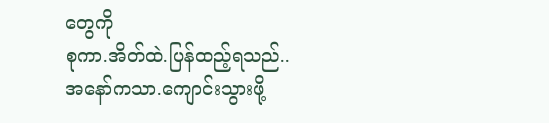တွေကို
စုကာ.အိတ်ထဲ.ပြန်ထည့်ရသည်..
အနော်ကသာ.ကျောင်းသွားဖို့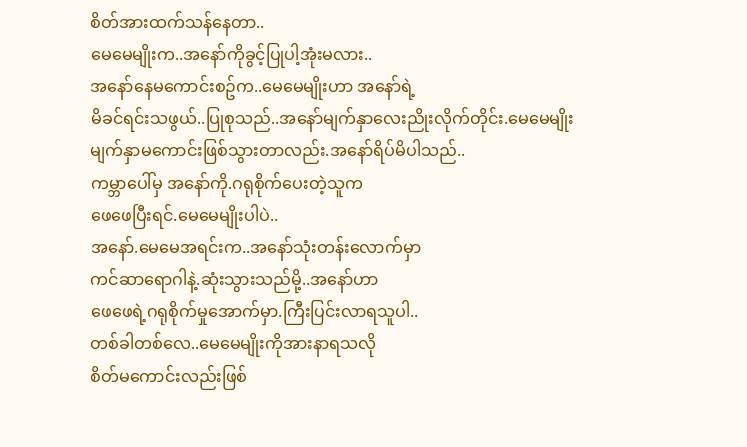စိတ်အားထက်သန်နေတာ..
မေမေမျိုးက..အနော်ကိုခွင့်ပြုပါ့အုံးမလား..
အနော်နေမကောင်းစဥ်က..မေမေမျိုးဟာ အနော်ရဲ့
မိခင်ရင်းသဖွယ်..ပြုစုသည်..အနော်မျက်နှာလေးညိုးလိုက်တိုင်း.မေမေမျိုး
မျက်နှာမကောင်းဖြစ်သွားတာလည်း.အနော်ရိပ်မိပါသည်..
ကမ္ဘာပေါ်မှ အနော်ကို.ဂရုစိုက်ပေးတဲ့သူက
ဖေဖေပြီးရင်.မေမေမျိုးပါပဲ..
အနော်.မေမေအရင်းက..အနော်သုံးတန်းလောက်မှာ
ကင်ဆာရောဂါနဲ့.ဆုံးသွားသည်မို့..အနော်ဟာ
ဖေဖေရဲ့ဂရုစိုက်မှုအောက်မှာ.ကြီးပြင်းလာရသူပါ..
တစ်ခါတစ်လေ..မေမေမျိုးကိုအားနာရသလို
စိတ်မကောင်းလည်းဖြစ်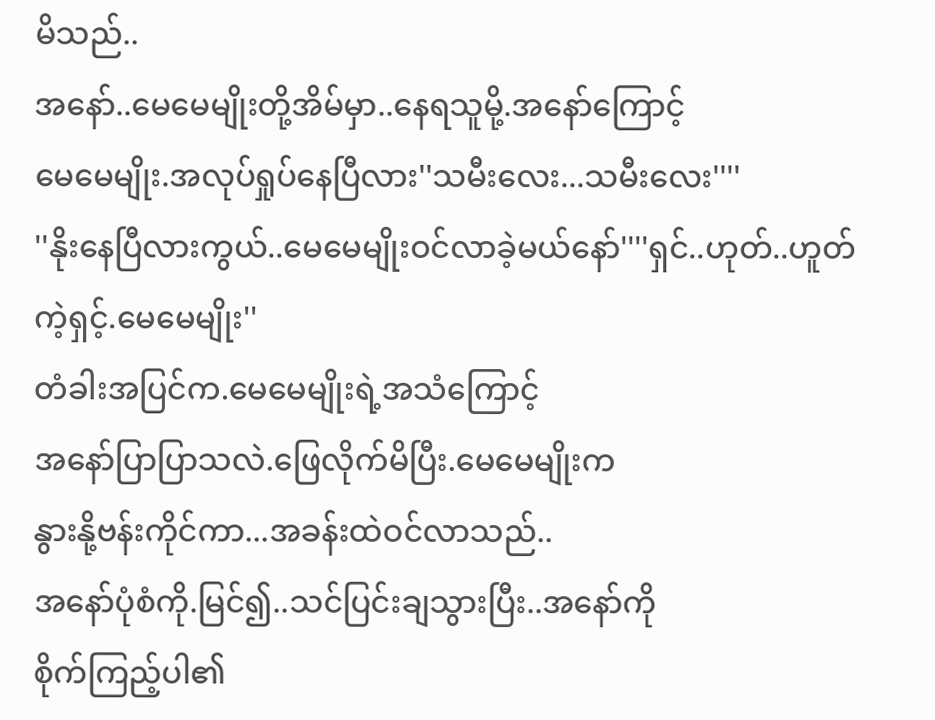မိသည်..
အနော်..မေမေမျိုးတို့အိမ်မှာ..နေရသူမို့.အနော်ကြောင့်
မေမေမျိုး.အလုပ်ရှုပ်နေပြီလား''သမီးလေး...သမီးလေး''''
''နိုးနေပြီလားကွယ်..မေမေမျိုးဝင်လာခဲ့မယ်နော်''''ရှင်..ဟုတ်..ဟူတ်ကဲ့ရှင့်.မေမေမျိုး''
တံခါးအပြင်က.မေမေမျိုးရဲ့အသံကြောင့်
အနော်ပြာပြာသလဲ.ဖြေလိုက်မိပြီး.မေမေမျိုးက
နွားနို့ဗန်းကိုင်ကာ...အခန်းထဲဝင်လာသည်..
အနော်ပုံစံကို.မြင်၍..သင်ပြင်းချသွားပြီး..အနော်ကို
စိုက်ကြည့်ပါ၏